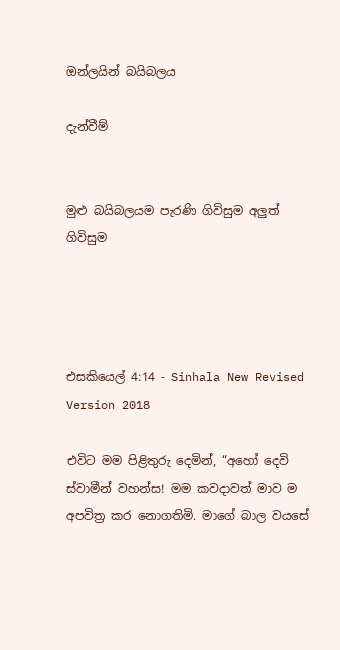ඔන්ලයින් බයිබලය

දැන්වීම්


මුළු බයිබලයම පැරණි ගිවිසුම අලුත් ගිවිසුම




එසකියෙල් 4:14 - Sinhala New Revised Version 2018

එවිට මම පිළිතුරු දෙමින්, “අහෝ දෙවි ස්වාමීන් වහන්ස! මම කවදාවත් මාව ම අපවිත්‍ර කර නොගතිමි. මාගේ බාල වයසේ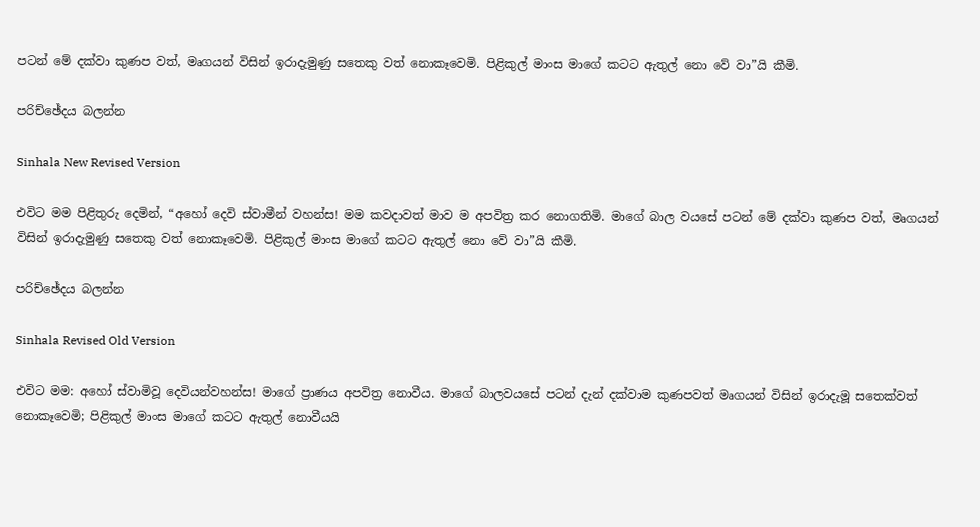පටන් මේ දක්වා කුණප වත්, මෘගයන් විසින් ඉරාදැමුණු සතෙකු වත් නොකෑවෙමි. පිළිකුල් මාංස මාගේ කටට ඇතුල් නො වේ වා”යි කීමි.

පරිච්ඡේදය බලන්න

Sinhala New Revised Version

එවිට මම පිළිතුරු දෙමින්, “අහෝ දෙවි ස්වාමීන් වහන්ස! මම කවදාවත් මාව ම අපවිත්‍ර කර නොගතිමි. මාගේ බාල වයසේ පටන් මේ දක්වා කුණප වත්, මෘගයන් විසින් ඉරාදැමුණු සතෙකු වත් නොකෑවෙමි. පිළිකුල් මාංස මාගේ කටට ඇතුල් නො වේ වා”යි කීමි.

පරිච්ඡේදය බලන්න

Sinhala Revised Old Version

එවිට මම: අහෝ ස්වාමිවූ දෙවියන්වහන්ස! මාගේ ප්‍රාණය අපවිත්‍ර නොවීය. මාගේ බාලවයසේ පටන් දැන් දක්වාම කුණපවත් මෘගයන් විසින් ඉරාදැමූ සතෙක්වත් නොකෑවෙමි; පිළිකුල් මාංස මාගේ කටට ඇතුල් නොවීයයි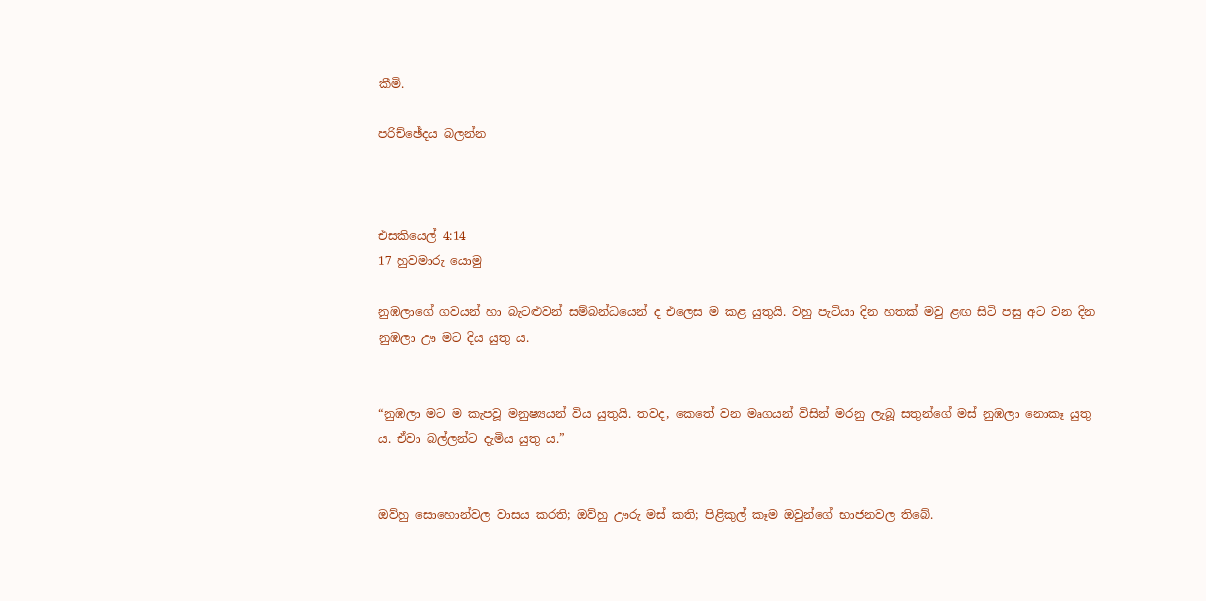කීමි.

පරිච්ඡේදය බලන්න



එසකියෙල් 4:14
17 හුවමාරු යොමු

නුඹලාගේ ගවයන් හා බැටළුවන් සම්බන්ධයෙන් ද එලෙස ම කළ යුතුයි. වහු පැටියා දින හතක් මවු ළඟ සිටි පසු අට වන දින නුඹලා ඌ මට දිය යුතු ය.


“නුඹලා මට ම කැපවූ මනුෂ්‍යයන් විය යුතුයි. තවද, කෙතේ වන මෘගයන් විසින් මරනු ලැබූ සතුන්ගේ මස් නුඹලා නොකෑ යුතු ය. ඒවා බල්ලන්ට දැමිය යුතු ය.”


ඔව්හු සොහොන්වල වාසය කරති; ඔව්හු ඌරු මස් කති; පිළිකුල් කෑම ඔවුන්ගේ භාජනවල තිබේ.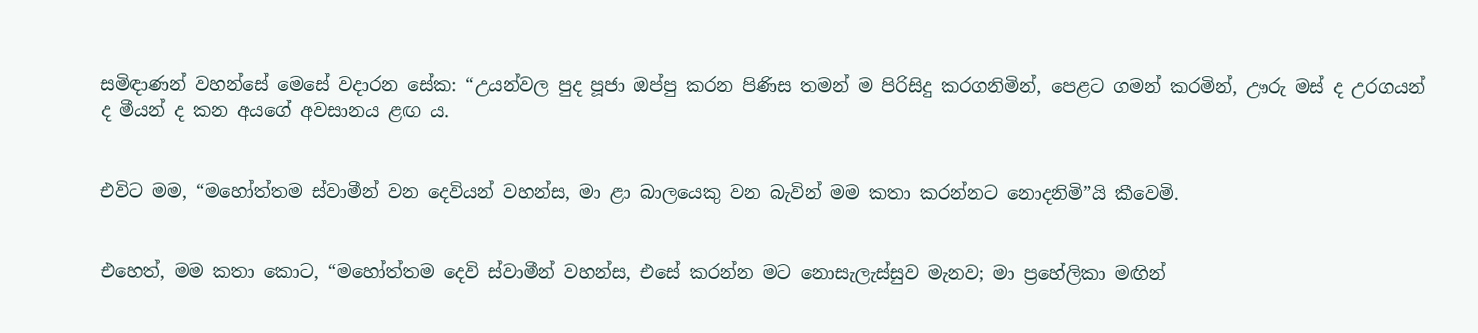සමිඳාණන් වහන්සේ මෙසේ වදාරන සේක: “උයන්වල පුද පූජා ඔප්පු කරන පිණිස තමන් ම පිරිසිදු කරගනිමින්, පෙළට ගමන් කරමින්, ඌරු මස් ද උරගයන් ද මීයන් ද කන අයගේ අවසානය ළඟ ය.


එවිට මම, “මහෝත්තම ස්වාමීන් වන දෙවියන් වහන්ස, මා ළා බාලයෙකු වන බැවින් මම කතා කරන්නට නොදනිමි”යි කීවෙමි.


එහෙත්, මම කතා කොට, “මහෝත්තම දෙවි ස්වාමීන් වහන්ස, එසේ කරන්න මට නොසැලැස්සුව මැනව; මා ප්‍රහේලිකා මඟින්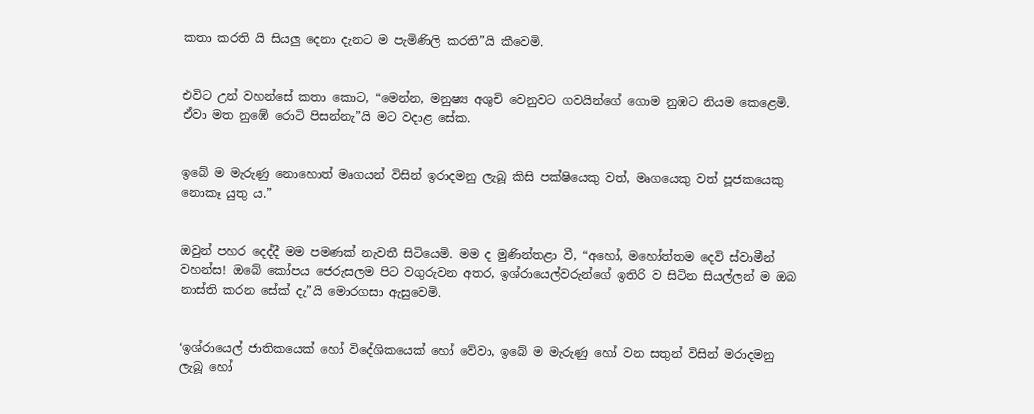කතා කරති යි සියලු දෙනා දැනට ම පැමිණිලි කරති”යි කීවෙමි.


එවිට උන් වහන්සේ කතා කොට, “මෙන්න, මනුෂ්‍ය අශුචි වෙනුවට ගවයින්ගේ ගොම නුඹට නියම කෙළෙමි. ඒවා මත නුඹේ රො‍ටි පිසන්නැ”යි මට වදාළ සේක.


ඉබේ ම මැරුණු නොහොත් මෘගයන් විසින් ඉරාදමනු ලැබූ කිසි පක්ෂියෙකු වත්, මෘගයෙකු වත් පූජකයෙකු නොකෑ යුතු ය.”


ඔවුන් පහර දෙද්දී මම පමණක් නැවතී සිටියෙමි. මම ද මුණින්තළා වී, “අහෝ, මහෝත්තම දෙවි ස්වාමීන් වහන්ස! ඔබේ කෝපය ජෙරුසලම පිට වගුරුවන අතර, ඉශ්රායෙල්වරුන්ගේ ඉතිරි ව සිටින සියල්ලන් ම ඔබ නාස්ති කරන සේක් දැ”යි මොරගසා ඇසුවෙමි.


‘ඉශ්රායෙල් ජාතිකයෙක් හෝ විදේශිකයෙක් හෝ වේවා, ඉබේ ම මැරුණු හෝ වන සතුන් විසින් මරාදමනු ලැබූ හෝ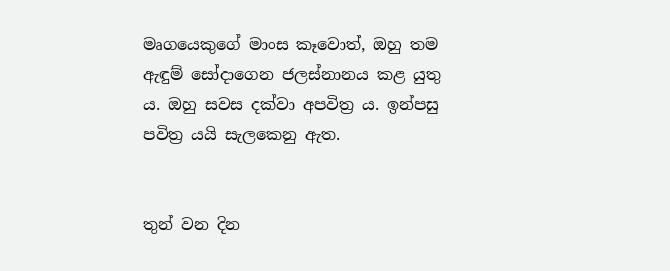මෘගයෙකුගේ මාංස කෑවොත්, ඔහු තම ඇඳුම් සෝදාගෙන ජලස්නානය කළ යුතු ය. ඔහු සවස දක්වා අපවිත්‍ර ය. ඉන්පසු පවිත්‍ර යයි සැලකෙනු ඇත.


තුන් වන දින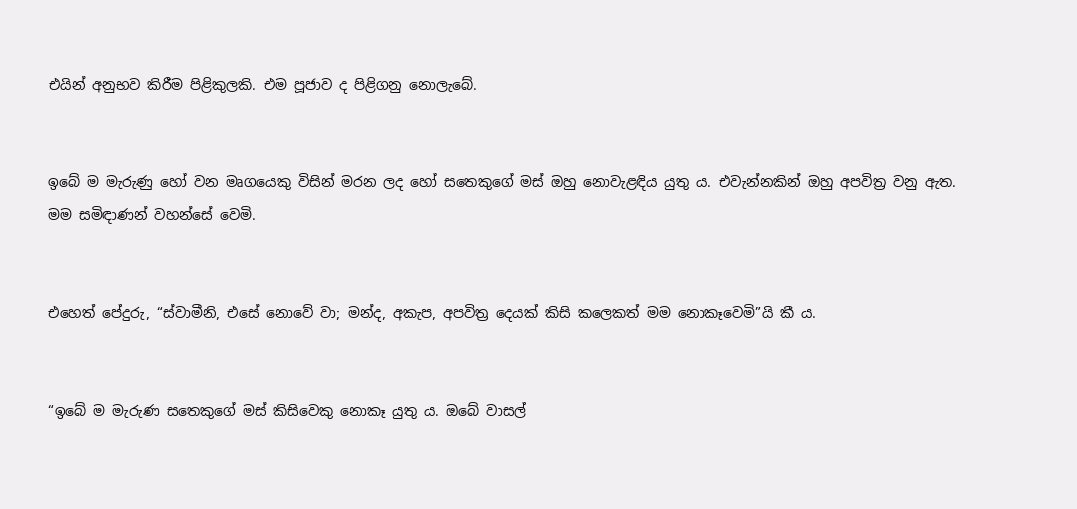එයින් අනුභව කිරීම පිළිකුලකි. එම පූජාව ද පිළිගනු නොලැබේ.


ඉබේ ම මැරුණු හෝ වන මෘගයෙකු විසින් මරන ලද හෝ සතෙකුගේ මස් ඔහු නොවැළඳිය යුතු ය. එවැන්නකින් ඔහු අපවිත්‍ර වනු ඇත. මම සමිඳාණන් වහන්සේ වෙමි.


එහෙත් පේදුරු, “ස්වාමීනි, එසේ නොවේ වා; මන්ද, අකැප, අපවිත්‍ර දෙයක් කිසි කලෙකත් මම නොකෑවෙමි”යි කී ය.


“ඉබේ ම මැරුණ සතෙකුගේ මස් කිසිවෙකු නොකෑ යුතු ය. ඔබේ වාසල්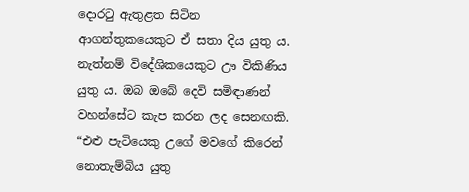දොරටු ඇතුළත සිටින ආගන්තුකයෙකුට ඒ සතා දිය යුතු ය. නැත්නම් විදේශිකයෙකුට ඌ විකිණිය යුතු ය. ඔබ ඔබේ දෙවි සමිඳාණන් වහන්සේට කැප කරන ලද සෙනඟකි. “එළු පැටියෙකු උගේ මවගේ කිරෙන් නොතැම්බිය යුතු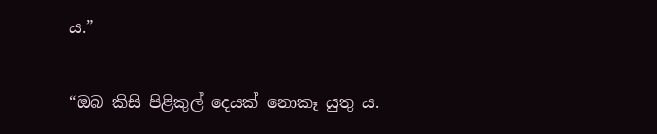ය.”


“ඔබ කිසි පිළිකුල් දෙයක් නොකෑ යුතු ය.